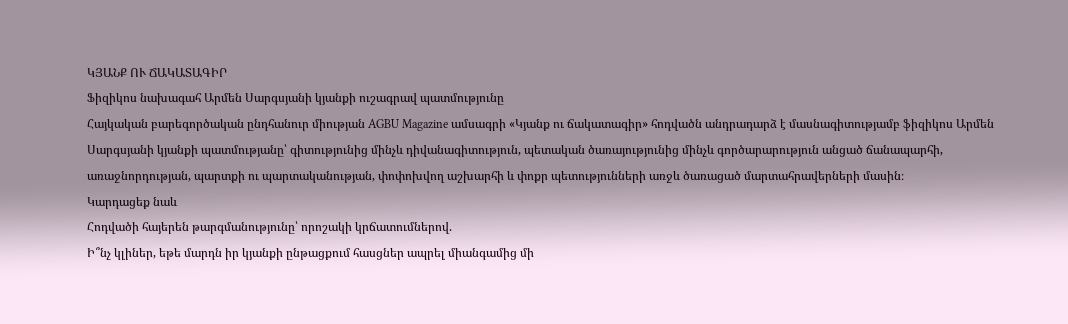ԿՅԱՆՔ ՈՒ ՃԱԿԱՏԱԳԻՐ
Ֆիզիկոս նախագահ Արմեն Սարգսյանի կյանքի ուշագրավ պատմությունը
Հայկական բարեգործական ընդհանուր միության AGBU Magazine ամսագրի «Կյանք ու ճակատագիր» հոդվածն անդրադարձ է մասնագիտությամբ ֆիզիկոս Արմեն Սարգսյանի կյանքի պատմությանը՝ գիտությունից մինչև դիվանագիտություն, պետական ծառայությունից մինչև գործարարություն անցած ճանապարհի, առաջնորդության, պարտքի ու պարտականության, փոփոխվող աշխարհի և փոքր պետությունների առջև ծառացած մարտահրավերների մասին։
Կարդացեք նաև
Հոդվածի հայերեն թարգմանությունը՝ որոշակի կրճատումներով.
Ի՞նչ կլիներ, եթե մարդն իր կյանքի ընթացքում հասցներ ապրել միանգամից մի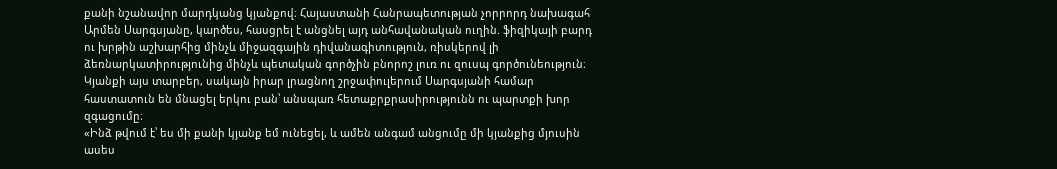քանի նշանավոր մարդկանց կյանքով։ Հայաստանի Հանրապետության չորրորդ նախագահ Արմեն Սարգսյանը, կարծես, հասցրել է անցնել այդ անհավանական ուղին. ֆիզիկայի բարդ ու խրթին աշխարհից մինչև միջազգային դիվանագիտություն, ռիսկերով լի ձեռնարկատիրությունից մինչև պետական գործչին բնորոշ լուռ ու զուսպ գործունեություն։ Կյանքի այս տարբեր, սակայն իրար լրացնող շրջափուլերում Սարգսյանի համար հաստատուն են մնացել երկու բան՝ անսպառ հետաքրքրասիրությունն ու պարտքի խոր զգացումը։
«Ինձ թվում է՝ ես մի քանի կյանք եմ ունեցել, և ամեն անգամ անցումը մի կյանքից մյուսին ասես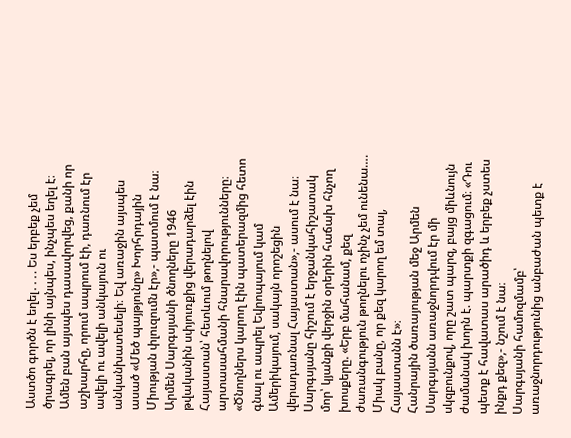Աստծո գործն է եղել․․․. Ես երբեք չեմ ծրագրել, որ լինի այնպես, ինչպես եղել է։ Ամեն բան այսպես դասավորվեց, քանի որ աշխարհը, որում ապրում էի, դառնում էր ավելի ու ավելի անկայուն ու անկանխատեսելի։ Եվ առաջին այսպես ասած «Մեծ պայթյունը» Խորհրդային Միության փլուզումն էր»,- պատմում է նա։
Արմեն Սարգսյանի ծնողները 1946 թվականին սփյուռքից վերադարձել էին Հայաստան՝ հետևում թողնելով արտասահմանի հնարավորությունները։ «Ծնողներս կարող էին պատերազմից հետո գնալ ու ապրել Եվրոպայում կամ Ամերիկայում, սակայն որոշեցին վերադառնալ Հայաստան»,- ասում է նա։ Սարգսյանը հիշում է երջանկահիշատակ մոր՝ կյանքի վերջին օրերին հաճախ հնչող խոսքերը. «Երբ մահանամ, քեզ ժառանգություն թողնելու ոչինչ չեմ ունենա…. Միակ բանը, որ քեզ կարող եմ տալ, Հայաստանն է»։
Հանրային ծառայության մեջ Արմեն Սարգսյանն առաջնորդվում էր մի սկզբունքով, որը շատ պարզ, բայց միևնույն ժամանակ խորն է. պարտքի զգացում։ «Դու պետք է հավատաս արածիդ և երբեք չստես ինքդ քեզ»,- նշում է նա։
Սարգսյանի համոզմամբ՝ առաջնորդությունից անբաժան պետք է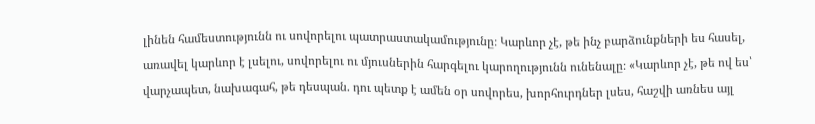լինեն համեստությունն ու սովորելու պատրաստակամությունը։ Կարևոր չէ, թե ինչ բարձունքների ես հասել, առավել կարևոր է լսելու, սովորելու ու մյուսներին հարգելու կարողությունն ունենալը։ «Կարևոր չէ, թե ով ես՝ վարչապետ, նախագահ, թե դեսպան. դու պետք է ամեն օր սովորես, խորհուրդներ լսես, հաշվի առնես այլ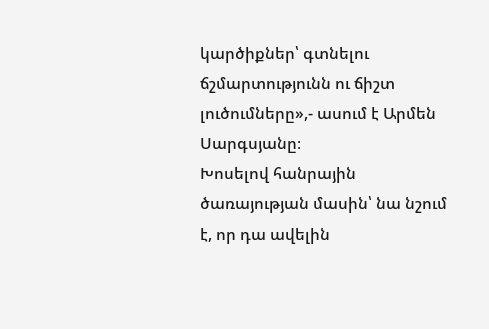կարծիքներ՝ գտնելու ճշմարտությունն ու ճիշտ լուծումները»,- ասում է Արմեն Սարգսյանը։
Խոսելով հանրային ծառայության մասին՝ նա նշում է, որ դա ավելին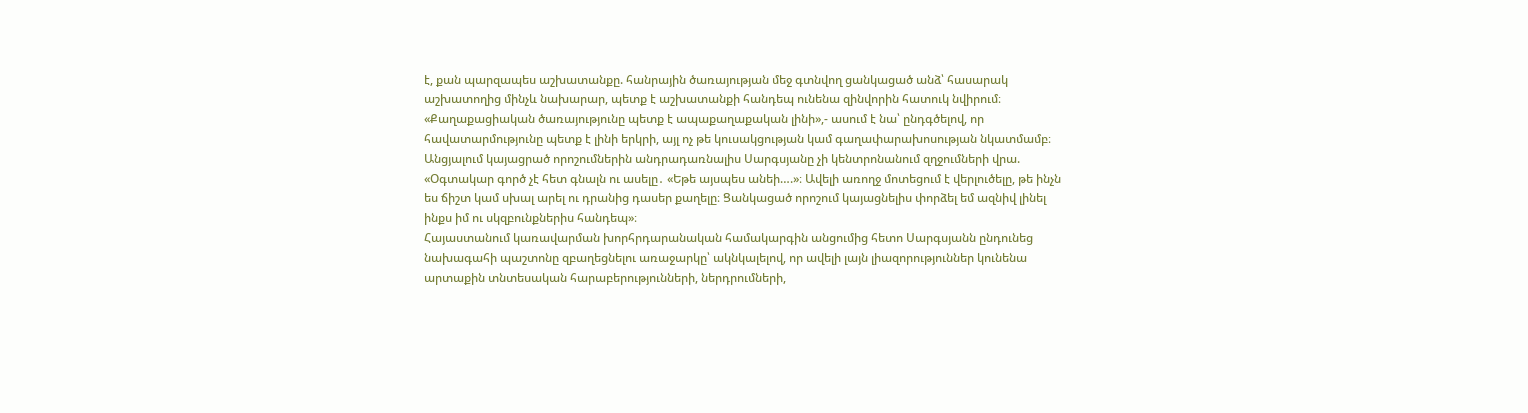է, քան պարզապես աշխատանքը. հանրային ծառայության մեջ գտնվող ցանկացած անձ՝ հասարակ աշխատողից մինչև նախարար, պետք է աշխատանքի հանդեպ ունենա զինվորին հատուկ նվիրում։
«Քաղաքացիական ծառայությունը պետք է ապաքաղաքական լինի»,- ասում է նա՝ ընդգծելով, որ հավատարմությունը պետք է լինի երկրի, այլ ոչ թե կուսակցության կամ գաղափարախոսության նկատմամբ։
Անցյալում կայացրած որոշումներին անդրադառնալիս Սարգսյանը չի կենտրոնանում զղջումների վրա. «Օգտակար գործ չէ հետ գնալն ու ասելը․ «Եթե այսպես անեի….»։ Ավելի առողջ մոտեցում է վերլուծելը, թե ինչն ես ճիշտ կամ սխալ արել ու դրանից դասեր քաղելը։ Ցանկացած որոշում կայացնելիս փորձել եմ ազնիվ լինել ինքս իմ ու սկզբունքներիս հանդեպ»։
Հայաստանում կառավարման խորհրդարանական համակարգին անցումից հետո Սարգսյանն ընդունեց նախագահի պաշտոնը զբաղեցնելու առաջարկը՝ ակնկալելով, որ ավելի լայն լիազորություններ կունենա արտաքին տնտեսական հարաբերությունների, ներդրումների,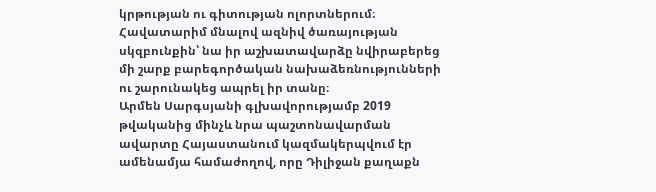կրթության ու գիտության ոլորտներում։
Հավատարիմ մնալով ազնիվ ծառայության սկզբունքին՝ նա իր աշխատավարձը նվիրաբերեց մի շարք բարեգործական նախաձեռնությունների ու շարունակեց ապրել իր տանը։
Արմեն Սարգսյանի գլխավորությամբ 2019 թվականից մինչև նրա պաշտոնավարման ավարտը Հայաստանում կազմակերպվում էր ամենամյա համաժողով, որը Դիլիջան քաղաքն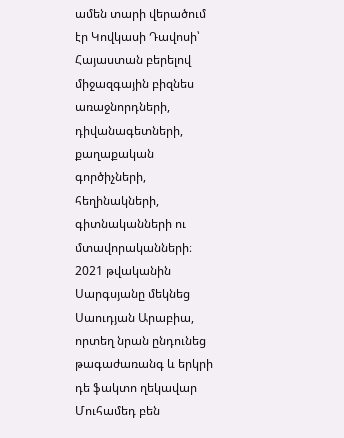ամեն տարի վերածում էր Կովկասի Դավոսի՝ Հայաստան բերելով միջազգային բիզնես առաջնորդների, դիվանագետների, քաղաքական գործիչների, հեղինակների, գիտնականների ու մտավորականների։ 2021 թվականին Սարգսյանը մեկնեց Սաուդյան Արաբիա, որտեղ նրան ընդունեց թագաժառանգ և երկրի դե ֆակտո ղեկավար Մուհամեդ բեն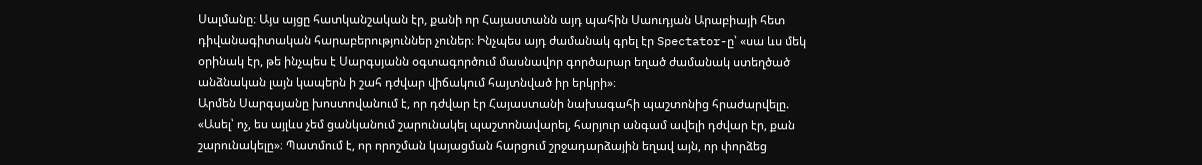Սալմանը։ Այս այցը հատկանշական էր, քանի որ Հայաստանն այդ պահին Սաուդյան Արաբիայի հետ դիվանագիտական հարաբերություններ չուներ։ Ինչպես այդ ժամանակ գրել էր Spectator-ը՝ «սա ևս մեկ օրինակ էր, թե ինչպես է Սարգսյանն օգտագործում մասնավոր գործարար եղած ժամանակ ստեղծած անձնական լայն կապերն ի շահ դժվար վիճակում հայտնված իր երկրի»։
Արմեն Սարգսյանը խոստովանում է, որ դժվար էր Հայաստանի նախագահի պաշտոնից հրաժարվելը. «Ասել՝ ոչ, ես այլևս չեմ ցանկանում շարունակել պաշտոնավարել, հարյուր անգամ ավելի դժվար էր, քան շարունակելը»։ Պատմում է, որ որոշման կայացման հարցում շրջադարձային եղավ այն, որ փորձեց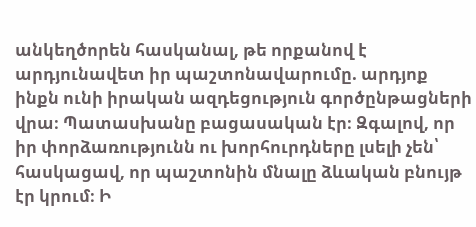անկեղծորեն հասկանալ, թե որքանով է արդյունավետ իր պաշտոնավարումը. արդյոք ինքն ունի իրական ազդեցություն գործընթացների վրա։ Պատասխանը բացասական էր։ Զգալով, որ իր փորձառությունն ու խորհուրդները լսելի չեն՝ հասկացավ, որ պաշտոնին մնալը ձևական բնույթ էր կրում։ Ի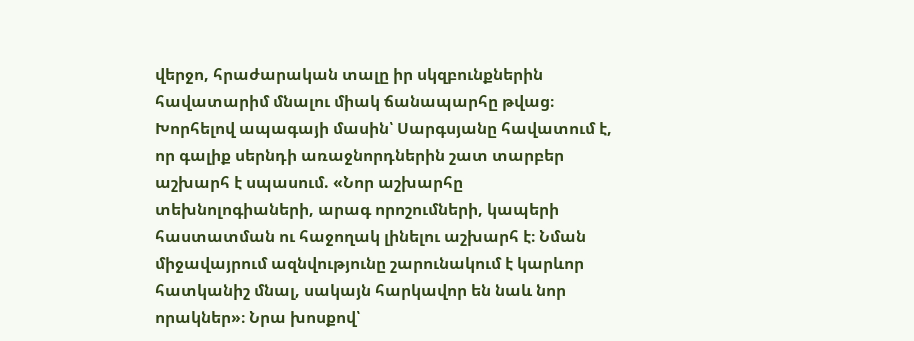վերջո, հրաժարական տալը իր սկզբունքներին հավատարիմ մնալու միակ ճանապարհը թվաց։
Խորհելով ապագայի մասին՝ Սարգսյանը հավատում է, որ գալիք սերնդի առաջնորդներին շատ տարբեր աշխարհ է սպասում. «Նոր աշխարհը տեխնոլոգիաների, արագ որոշումների, կապերի հաստատման ու հաջողակ լինելու աշխարհ է։ Նման միջավայրում ազնվությունը շարունակում է կարևոր հատկանիշ մնալ, սակայն հարկավոր են նաև նոր որակներ»։ Նրա խոսքով՝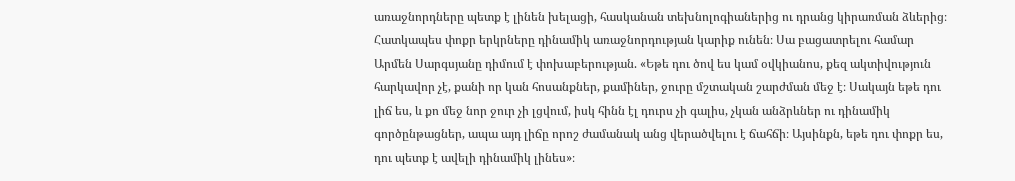առաջնորդները պետք է լինեն խելացի, հասկանան տեխնոլոգիաներից ու դրանց կիրառման ձևերից։
Հատկապես փոքր երկրները դինամիկ առաջնորդության կարիք ունեն։ Սա բացատրելու համար Արմեն Սարգսյանը դիմում է փոխաբերության. «Եթե դու ծով ես կամ օվկիանոս, քեզ ակտիվություն հարկավոր չէ, քանի որ կան հոսանքներ, քամիներ, ջուրը մշտական շարժման մեջ է։ Սակայն եթե դու լիճ ես, և քո մեջ նոր ջուր չի լցվում, իսկ հինն էլ դուրս չի գալիս, չկան անձրևներ ու դինամիկ գործընթացներ, ապա այդ լիճը որոշ ժամանակ անց վերածվելու է ճահճի։ Այսինքն, եթե դու փոքր ես, դու պետք է ավելի դինամիկ լինես»։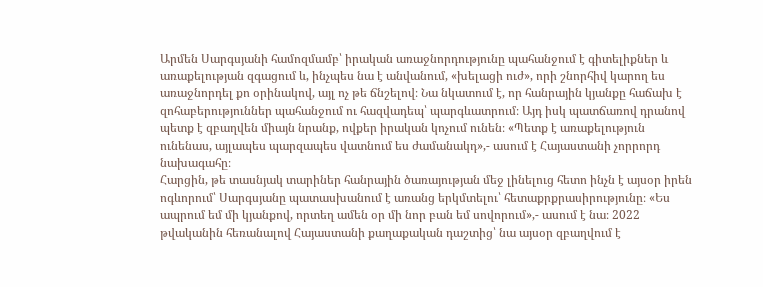Արմեն Սարգսյանի համոզմամբ՝ իրական առաջնորդությունը պահանջում է գիտելիքներ և առաքելության զգացում և, ինչպես նա է անվանում, «խելացի ուժ», որի շնորհիվ կարող ես առաջնորդել քո օրինակով, այլ ոչ թե ճնշելով։ Նա նկատում է, որ հանրային կյանքը հաճախ է զոհաբերություններ պահանջում ու հազվադեպ՝ պարգևատրում։ Այդ իսկ պատճառով դրանով պետք է զբաղվեն միայն նրանք, ովքեր իրական կոչում ունեն։ «Պետք է առաքելություն ունենաս, այլապես պարզապես վատնում ես ժամանակդ»,- ասում է Հայաստանի չորրորդ նախագահը։
Հարցին, թե տասնյակ տարիներ հանրային ծառայության մեջ լինելուց հետո ինչն է այսօր իրեն ոգևորում՝ Սարգսյանը պատասխանում է առանց երկմտելու՝ հետաքրքրասիրությունը։ «Ես ապրում եմ մի կյանքով, որտեղ ամեն օր մի նոր բան եմ սովորում»,- ասում է նա։ 2022 թվականին հեռանալով Հայաստանի քաղաքական դաշտից՝ նա այսօր զբաղվում է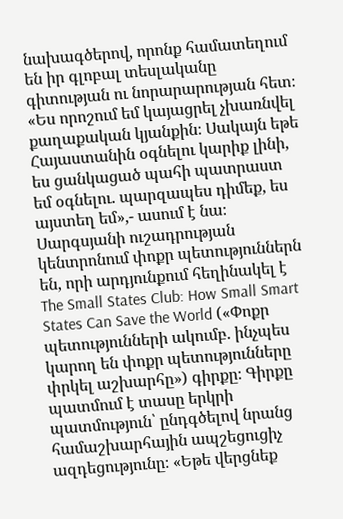նախագծերով, որոնք համատեղում են իր գլոբալ տեսլականը գիտության ու նորարարության հետ։ «Ես որոշում եմ կայացրել չխառնվել քաղաքական կյանքին։ Սակայն եթե Հայաստանին օգնելու կարիք լինի, ես ցանկացած պահի պատրաստ եմ օգնելու. պարզապես դիմեք, ես այստեղ եմ»,- ասում է նա։
Սարգսյանի ուշադրության կենտրոնում փոքր պետություններն են, որի արդյունքում հեղինակել է The Small States Club: How Small Smart States Can Save the World («Փոքր պետությունների ակումբ. ինչպես կարող են փոքր պետությունները փրկել աշխարհը») գիրքը։ Գիրքը պատմում է տասը երկրի պատմություն՝ ընդգծելով նրանց համաշխարհային ապշեցուցիչ ազդեցությունը։ «Եթե վերցնեք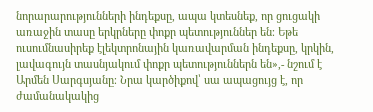նորարարությունների ինդեքսը, ապա կտեսնեք, որ ցուցակի առաջին տասը երկրները փոքր պետություններ են։ Եթե ուսումնասիրեք էլեկտրոնային կառավարման ինդեքսը, կրկին, լավագույն տասնյակում փոքր պետություններն են»,- նշում է Արմեն Սարգսյանը։ Նրա կարծիքով՝ սա ապացույց է, որ ժամանակակից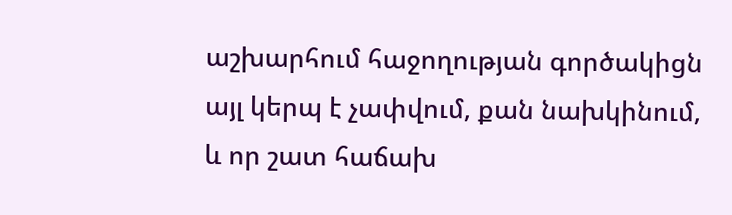աշխարհում հաջողության գործակիցն այլ կերպ է չափվում, քան նախկինում, և որ շատ հաճախ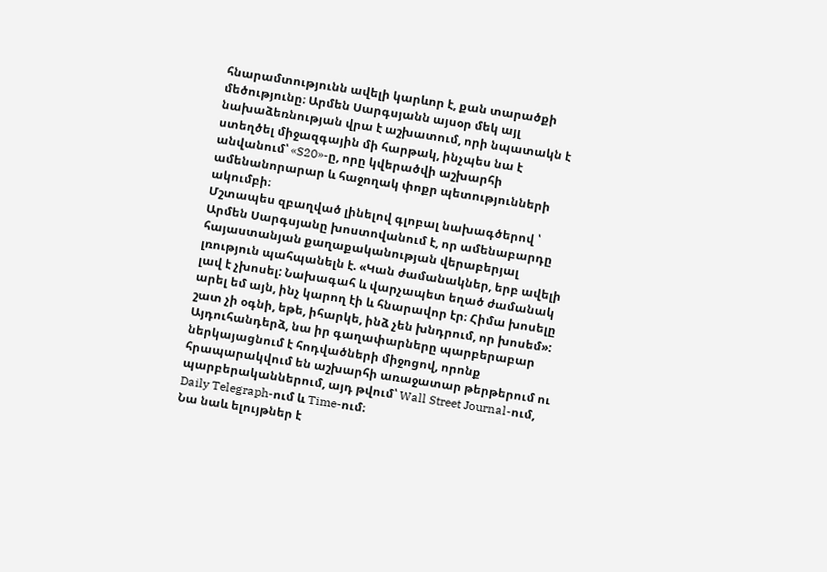հնարամտությունն ավելի կարևոր է, քան տարածքի մեծությունը։ Արմեն Սարգսյանն այսօր մեկ այլ նախաձեռնության վրա է աշխատում, որի նպատակն է ստեղծել միջազգային մի հարթակ, ինչպես նա է անվանում՝ «S20»-ը, որը կվերածվի աշխարհի ամենանորարար և հաջողակ փոքր պետությունների ակումբի։
Մշտապես զբաղված լինելով գլոբալ նախագծերով ՝ Արմեն Սարգսյանը խոստովանում է, որ ամենաբարդը հայաստանյան քաղաքականության վերաբերյալ լռություն պահպանելն է. «Կան ժամանակներ, երբ ավելի լավ է չխոսել: Նախագահ և վարչապետ եղած ժամանակ արել եմ այն, ինչ կարող էի և հնարավոր էր։ Հիմա խոսելը շատ չի օգնի, եթե, իհարկե, ինձ չեն խնդրում, որ խոսեմ»:
Այդուհանդերձ, նա իր գաղափարները պարբերաբար ներկայացնում է հոդվածների միջոցով, որոնք հրապարակվում են աշխարհի առաջատար թերթերում ու պարբերականներում, այդ թվում՝ Wall Street Journal-ում, Daily Telegraph-ում և Time-ում։
Նա նաև ելույթներ է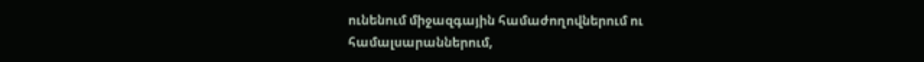ունենում միջազգային համաժողովներում ու համալսարաններում,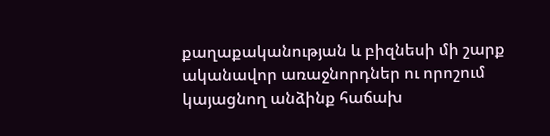քաղաքականության և բիզնեսի մի շարք ականավոր առաջնորդներ ու որոշում կայացնող անձինք հաճախ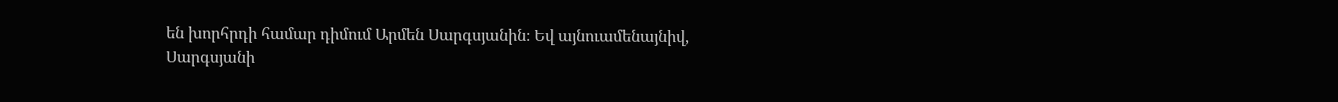են խորհրդի համար դիմում Արմեն Սարգսյանին։ Եվ այնուամենայնիվ, Սարգսյանի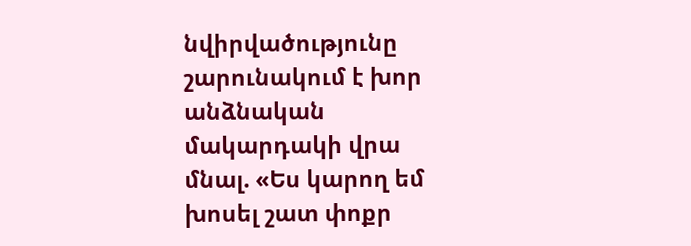նվիրվածությունը շարունակում է խոր անձնական մակարդակի վրա մնալ. «Ես կարող եմ խոսել շատ փոքր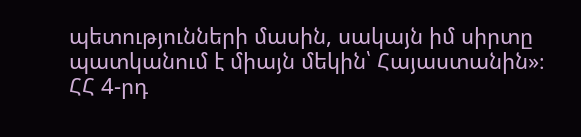պետությունների մասին, սակայն իմ սիրտը պատկանում է միայն մեկին՝ Հայաստանին»։
ՀՀ 4-րդ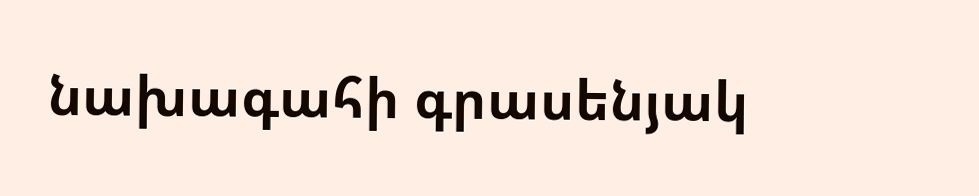նախագահի գրասենյակ